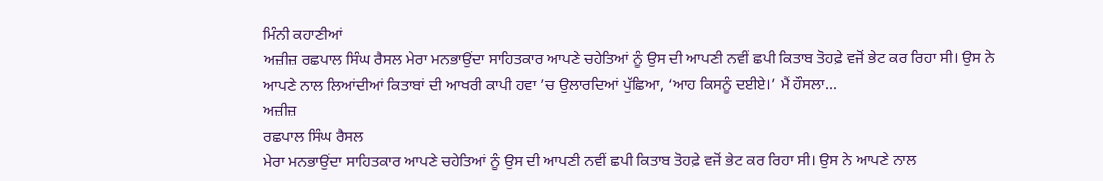ਮਿੰਨੀ ਕਹਾਣੀਆਂ
ਅਜ਼ੀਜ਼ ਰਛਪਾਲ ਸਿੰਘ ਰੈਸਲ ਮੇਰਾ ਮਨਭਾਉਂਦਾ ਸਾਹਿਤਕਾਰ ਆਪਣੇ ਚਹੇਤਿਆਂ ਨੂੰ ਉਸ ਦੀ ਆਪਣੀ ਨਵੀਂ ਛਪੀ ਕਿਤਾਬ ਤੋਹਫ਼ੇ ਵਜੋਂ ਭੇਟ ਕਰ ਰਿਹਾ ਸੀ। ਉਸ ਨੇ ਆਪਣੇ ਨਾਲ ਲਿਆਂਦੀਆਂ ਕਿਤਾਬਾਂ ਦੀ ਆਖਰੀ ਕਾਪੀ ਹਵਾ ’ਚ ਉਲਾਰਦਿਆਂ ਪੁੱਛਿਆ, ‘ਆਹ ਕਿਸਨੂੰ ਦਈਏ।’ ਮੈਂ ਹੌਸਲਾ...
ਅਜ਼ੀਜ਼
ਰਛਪਾਲ ਸਿੰਘ ਰੈਸਲ
ਮੇਰਾ ਮਨਭਾਉਂਦਾ ਸਾਹਿਤਕਾਰ ਆਪਣੇ ਚਹੇਤਿਆਂ ਨੂੰ ਉਸ ਦੀ ਆਪਣੀ ਨਵੀਂ ਛਪੀ ਕਿਤਾਬ ਤੋਹਫ਼ੇ ਵਜੋਂ ਭੇਟ ਕਰ ਰਿਹਾ ਸੀ। ਉਸ ਨੇ ਆਪਣੇ ਨਾਲ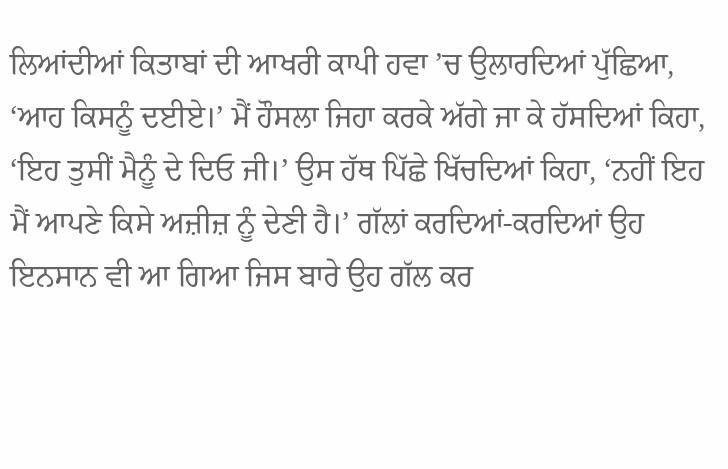ਲਿਆਂਦੀਆਂ ਕਿਤਾਬਾਂ ਦੀ ਆਖਰੀ ਕਾਪੀ ਹਵਾ ’ਚ ਉਲਾਰਦਿਆਂ ਪੁੱਛਿਆ, ‘ਆਹ ਕਿਸਨੂੰ ਦਈਏ।’ ਮੈਂ ਹੌਸਲਾ ਜਿਹਾ ਕਰਕੇ ਅੱਗੇ ਜਾ ਕੇ ਹੱਸਦਿਆਂ ਕਿਹਾ, ‘ਇਹ ਤੁਸੀਂ ਮੈਨੂੰ ਦੇ ਦਿਓ ਜੀ।’ ਉਸ ਹੱਥ ਪਿੱਛੇ ਖਿੱਚਦਿਆਂ ਕਿਹਾ, ‘ਨਹੀਂ ਇਹ ਮੈਂ ਆਪਣੇ ਕਿਸੇ ਅਜ਼ੀਜ਼ ਨੂੰ ਦੇਣੀ ਹੈ।’ ਗੱਲਾਂ ਕਰਦਿਆਂ-ਕਰਦਿਆਂ ਉਹ ਇਨਸਾਨ ਵੀ ਆ ਗਿਆ ਜਿਸ ਬਾਰੇ ਉਹ ਗੱਲ ਕਰ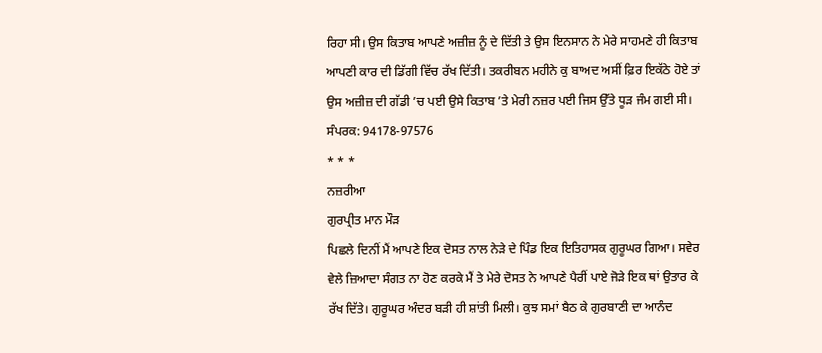ਰਿਹਾ ਸੀ। ਉਸ ਕਿਤਾਬ ਆਪਣੇ ਅਜ਼ੀਜ਼ ਨੂੰ ਦੇ ਦਿੱਤੀ ਤੇ ਉਸ ਇਨਸਾਨ ਨੇ ਮੇਰੇ ਸਾਹਮਣੇ ਹੀ ਕਿਤਾਬ ਆਪਣੀ ਕਾਰ ਦੀ ਡਿੱਗੀ ਵਿੱਚ ਰੱਖ ਦਿੱਤੀ। ਤਕਰੀਬਨ ਮਹੀਨੇ ਕੁ ਬਾਅਦ ਅਸੀਂ ਫ਼ਿਰ ਇਕੱਠੇ ਹੋਏ ਤਾਂ ਉਸ ਅਜ਼ੀਜ਼ ਦੀ ਗੱਡੀ ’ਚ ਪਈ ਉਸੇ ਕਿਤਾਬ ’ਤੇ ਮੇਰੀ ਨਜ਼ਰ ਪਈ ਜਿਸ ਉੱਤੇ ਧੂੜ ਜੰਮ ਗਈ ਸੀ।
ਸੰਪਰਕ: 94178-97576
* * *
ਨਜ਼ਰੀਆ
ਗੁਰਪ੍ਰੀਤ ਮਾਨ ਮੌੜ
ਪਿਛਲੇ ਦਿਨੀਂ ਮੈਂ ਆਪਣੇ ਇਕ ਦੋਸਤ ਨਾਲ ਨੇੜੇ ਦੇ ਪਿੰਡ ਇਕ ਇਤਿਹਾਸਕ ਗੁਰੂਘਰ ਗਿਆ। ਸਵੇਰ ਵੇਲੇ ਜ਼ਿਆਦਾ ਸੰਗਤ ਨਾ ਹੋਣ ਕਰਕੇ ਮੈਂ ਤੇ ਮੇਰੇ ਦੋਸਤ ਨੇ ਆਪਣੇ ਪੈਰੀਂ ਪਾਏ ਜੋੜੇ ਇਕ ਥਾਂ ਉਤਾਰ ਕੇ ਰੱਖ ਦਿੱਤੇ। ਗੁਰੂਘਰ ਅੰਦਰ ਬੜੀ ਹੀ ਸ਼ਾਂਤੀ ਮਿਲੀ। ਕੁਝ ਸਮਾਂ ਬੈਠ ਕੇ ਗੁਰਬਾਣੀ ਦਾ ਆਨੰਦ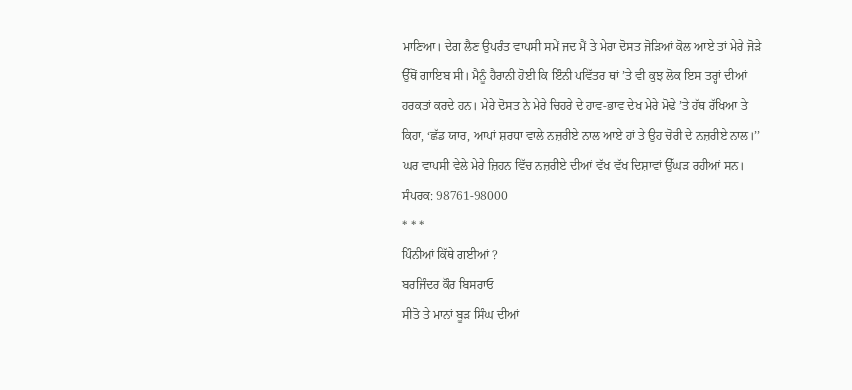ਮਾਣਿਆ। ਦੇਗ ਲੈਣ ਉਪਰੰਤ ਵਾਪਸੀ ਸਮੇਂ ਜਦ ਮੈਂ ਤੇ ਮੇਰਾ ਦੋਸਤ ਜੋੜਿਆਂ ਕੋਲ ਆਏ ਤਾਂ ਮੇਰੇ ਜੋੜੇ ਉੱਥੋਂ ਗਾਇਬ ਸੀ। ਮੈਨੂੰ ਹੈਰਾਨੀ ਹੋਈ ਕਿ ਇੰਨੀ ਪਵਿੱਤਰ ਥਾਂ ’ਤੇ ਵੀ ਕੁਝ ਲੋਕ ਇਸ ਤਰ੍ਹਾਂ ਦੀਆਂ ਹਰਕਤਾਂ ਕਰਦੇ ਹਨ। ਮੇਰੇ ਦੋਸਤ ਨੇ ਮੇਰੇ ਚਿਹਰੇ ਦੇ ਹਾਵ-ਭਾਵ ਦੇਖ ਮੇਰੇ ਮੋਢੇ ’ਤੇ ਹੱਥ ਰੱਖਿਆ ਤੇ ਕਿਹਾ, ‘ਛੱਡ ਯਾਰ, ਆਪਾਂ ਸ਼ਰਧਾ ਵਾਲੇ ਨਜ਼ਰੀਏ ਨਾਲ ਆਏ ਹਾਂ ਤੇ ਉਹ ਚੋਰੀ ਦੇ ਨਜ਼ਰੀਏ ਨਾਲ।’’ ਘਰ ਵਾਪਸੀ ਵੇਲੇ ਮੇਰੇ ਜ਼ਿਹਨ ਵਿੱਚ ਨਜ਼ਰੀਏ ਦੀਆਂ ਵੱਖ ਵੱਖ ਦਿਸ਼ਾਵਾਂ ਉੱਘੜ ਰਹੀਆਂ ਸਨ।
ਸੰਪਰਕ: 98761-98000
* * *
ਪਿੰਨੀਆਂ ਕਿੱਥੇ ਗਈਆਂ ?
ਬਰਜਿੰਦਰ ਕੌਰ ਬਿਸਰਾਓ
ਸੀਤੋ ਤੇ ਮਾਨਾਂ ਬੂੜ ਸਿੰਘ ਦੀਆਂ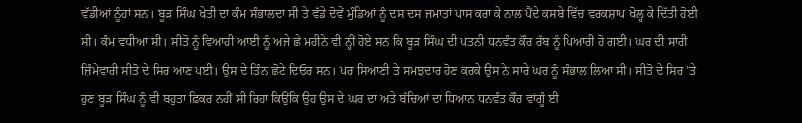ਵੱਡੀਆਂ ਨੂੰਹਾਂ ਸਨ। ਬੂੜ ਸਿੰਘ ਖੇਤੀ ਦਾ ਕੰਮ ਸੰਭਾਲਦਾ ਸੀ ਤੇ ਵੱਡੇ ਦੋਵੇਂ ਮੁੰਡਿਆਂ ਨੂੰ ਦਸ ਦਸ ਜਮਾਤਾਂ ਪਾਸ ਕਰਾ ਕੇ ਨਾਲ ਪੈਂਦੇ ਕਸਬੇ ਵਿੱਚ ਵਰਕਸ਼ਾਪ ਖੋਲ੍ਹ ਕੇ ਦਿੱਤੀ ਹੋਈ ਸੀ। ਕੰਮ ਵਧੀਆ ਸੀ। ਸੀਤੋ ਨੂੰ ਵਿਆਹੀ ਆਈ ਨੂੰ ਅਜੇ ਛੇ ਮਹੀਨੇ ਵੀ ਨ੍ਹੀਂ ਹੋਏ ਸਨ ਕਿ ਬੂੜ ਸਿੰਘ ਦੀ ਪਤਨੀ ਧਨਵੰਤ ਕੌਰ ਰੱਬ ਨੂੰ ਪਿਆਰੀ ਹੋ ਗਈ। ਘਰ ਦੀ ਸਾਰੀ ਜ਼ਿੰਮੇਵਾਰੀ ਸੀਤੋ ਦੇ ਸਿਰ ਆਣ ਪਈ। ਉਸ ਦੇ ਤਿੰਨ ਛੋਟੇ ਦਿਓਰ ਸਨ। ਪਰ ਸਿਆਣੀ ਤੇ ਸਮਝਦਾਰ ਹੋਣ ਕਰਕੇ ਉਸ ਨੇ ਸਾਰੇ ਘਰ ਨੂੰ ਸੰਭਾਲ ਲਿਆ ਸੀ। ਸੀਤੋ ਦੇ ਸਿਰ ’ਤੇ ਹੁਣ ਬੂੜ ਸਿੰਘ ਨੂੰ ਵੀ ਬਹੁਤਾ ਫ਼ਿਕਰ ਨਹੀਂ ਸੀ ਰਿਹਾ ਕਿਉਂਕਿ ਉਹ ਉਸ ਦੇ ਘਰ ਦਾ ਅਤੇ ਬੱਚਿਆਂ ਦਾ ਧਿਆਨ ਧਨਵੰਤ ਕੌਰ ਵਾਂਗੂੰ ਈ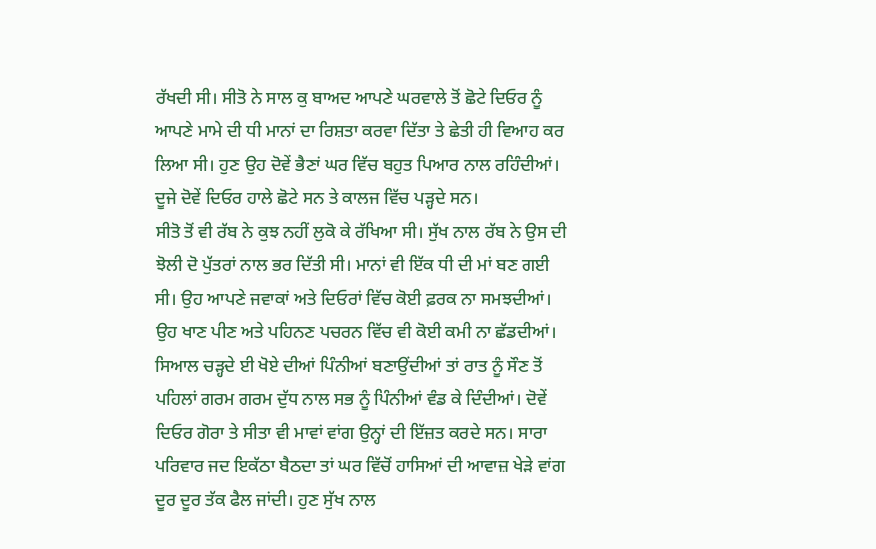ਰੱਖਦੀ ਸੀ। ਸੀਤੋ ਨੇ ਸਾਲ ਕੁ ਬਾਅਦ ਆਪਣੇ ਘਰਵਾਲੇ ਤੋਂ ਛੋਟੇ ਦਿਓਰ ਨੂੰ ਆਪਣੇ ਮਾਮੇ ਦੀ ਧੀ ਮਾਨਾਂ ਦਾ ਰਿਸ਼ਤਾ ਕਰਵਾ ਦਿੱਤਾ ਤੇ ਛੇਤੀ ਹੀ ਵਿਆਹ ਕਰ ਲਿਆ ਸੀ। ਹੁਣ ਉਹ ਦੋਵੇਂ ਭੈਣਾਂ ਘਰ ਵਿੱਚ ਬਹੁਤ ਪਿਆਰ ਨਾਲ ਰਹਿੰਦੀਆਂ। ਦੂਜੇ ਦੋਵੇਂ ਦਿਓਰ ਹਾਲੇ ਛੋਟੇ ਸਨ ਤੇ ਕਾਲਜ ਵਿੱਚ ਪੜ੍ਹਦੇ ਸਨ।
ਸੀਤੋ ਤੋਂ ਵੀ ਰੱਬ ਨੇ ਕੁਝ ਨਹੀਂ ਲੁਕੋ ਕੇ ਰੱਖਿਆ ਸੀ। ਸੁੱਖ ਨਾਲ ਰੱਬ ਨੇ ਉਸ ਦੀ ਝੋਲੀ ਦੋ ਪੁੱਤਰਾਂ ਨਾਲ ਭਰ ਦਿੱਤੀ ਸੀ। ਮਾਨਾਂ ਵੀ ਇੱਕ ਧੀ ਦੀ ਮਾਂ ਬਣ ਗਈ ਸੀ। ਉਹ ਆਪਣੇ ਜਵਾਕਾਂ ਅਤੇ ਦਿਓਰਾਂ ਵਿੱਚ ਕੋਈ ਫ਼ਰਕ ਨਾ ਸਮਝਦੀਆਂ। ਉਹ ਖਾਣ ਪੀਣ ਅਤੇ ਪਹਿਨਣ ਪਚਰਨ ਵਿੱਚ ਵੀ ਕੋਈ ਕਮੀ ਨਾ ਛੱਡਦੀਆਂ। ਸਿਆਲ ਚੜ੍ਹਦੇ ਈ ਖੋਏ ਦੀਆਂ ਪਿੰਨੀਆਂ ਬਣਾਉਂਦੀਆਂ ਤਾਂ ਰਾਤ ਨੂੰ ਸੌਣ ਤੋਂ ਪਹਿਲਾਂ ਗਰਮ ਗਰਮ ਦੁੱਧ ਨਾਲ ਸਭ ਨੂੰ ਪਿੰਨੀਆਂ ਵੰਡ ਕੇ ਦਿੰਦੀਆਂ। ਦੋਵੇਂ ਦਿਓਰ ਗੋਰਾ ਤੇ ਸੀਤਾ ਵੀ ਮਾਵਾਂ ਵਾਂਗ ਉਨ੍ਹਾਂ ਦੀ ਇੱਜ਼ਤ ਕਰਦੇ ਸਨ। ਸਾਰਾ ਪਰਿਵਾਰ ਜਦ ਇਕੱਠਾ ਬੈਠਦਾ ਤਾਂ ਘਰ ਵਿੱਚੋਂ ਹਾਸਿਆਂ ਦੀ ਆਵਾਜ਼ ਖੇੜੇ ਵਾਂਗ ਦੂਰ ਦੂਰ ਤੱਕ ਫੈਲ ਜਾਂਦੀ। ਹੁਣ ਸੁੱਖ ਨਾਲ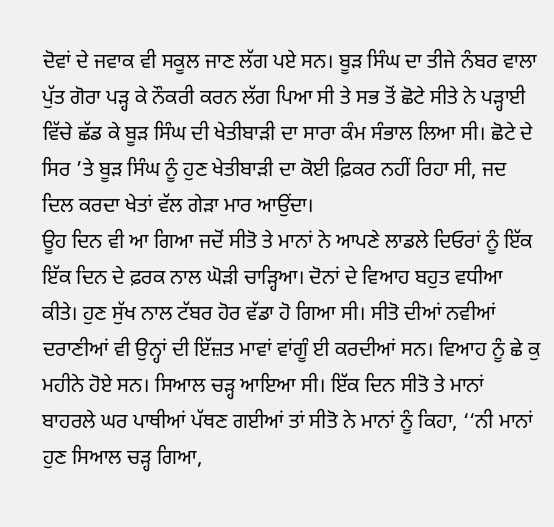ਦੋਵਾਂ ਦੇ ਜਵਾਕ ਵੀ ਸਕੂਲ ਜਾਣ ਲੱਗ ਪਏ ਸਨ। ਬੂੜ ਸਿੰਘ ਦਾ ਤੀਜੇ ਨੰਬਰ ਵਾਲਾ ਪੁੱਤ ਗੋਰਾ ਪੜ੍ਹ ਕੇ ਨੌਕਰੀ ਕਰਨ ਲੱਗ ਪਿਆ ਸੀ ਤੇ ਸਭ ਤੋਂ ਛੋਟੇ ਸੀਤੇ ਨੇ ਪੜ੍ਹਾਈ ਵਿੱਚੇ ਛੱਡ ਕੇ ਬੂੜ ਸਿੰਘ ਦੀ ਖੇਤੀਬਾੜੀ ਦਾ ਸਾਰਾ ਕੰਮ ਸੰਭਾਲ ਲਿਆ ਸੀ। ਛੋਟੇ ਦੇ ਸਿਰ ’ਤੇ ਬੂੜ ਸਿੰਘ ਨੂੰ ਹੁਣ ਖੇਤੀਬਾੜੀ ਦਾ ਕੋਈ ਫ਼ਿਕਰ ਨਹੀਂ ਰਿਹਾ ਸੀ, ਜਦ ਦਿਲ ਕਰਦਾ ਖੇਤਾਂ ਵੱਲ ਗੇੜਾ ਮਾਰ ਆਉਂਦਾ।
ਊਹ ਦਿਨ ਵੀ ਆ ਗਿਆ ਜਦੋਂ ਸੀਤੋ ਤੇ ਮਾਨਾਂ ਨੇ ਆਪਣੇ ਲਾਡਲੇ ਦਿਓਰਾਂ ਨੂੰ ਇੱਕ ਇੱਕ ਦਿਨ ਦੇ ਫ਼ਰਕ ਨਾਲ ਘੋੜੀ ਚਾੜ੍ਹਿਆ। ਦੋਨਾਂ ਦੇ ਵਿਆਹ ਬਹੁਤ ਵਧੀਆ ਕੀਤੇ। ਹੁਣ ਸੁੱਖ ਨਾਲ ਟੱਬਰ ਹੋਰ ਵੱਡਾ ਹੋ ਗਿਆ ਸੀ। ਸੀਤੋ ਦੀਆਂ ਨਵੀਆਂ ਦਰਾਣੀਆਂ ਵੀ ਉਨ੍ਹਾਂ ਦੀ ਇੱਜ਼ਤ ਮਾਵਾਂ ਵਾਂਗੂੰ ਈ ਕਰਦੀਆਂ ਸਨ। ਵਿਆਹ ਨੂੰ ਛੇ ਕੁ ਮਹੀਨੇ ਹੋਏ ਸਨ। ਸਿਆਲ ਚੜ੍ਹ ਆਇਆ ਸੀ। ਇੱਕ ਦਿਨ ਸੀਤੋ ਤੇ ਮਾਨਾਂ ਬਾਹਰਲੇ ਘਰ ਪਾਥੀਆਂ ਪੱਥਣ ਗਈਆਂ ਤਾਂ ਸੀਤੋ ਨੇ ਮਾਨਾਂ ਨੂੰ ਕਿਹਾ, ‘‘ਨੀ ਮਾਨਾਂ ਹੁਣ ਸਿਆਲ ਚੜ੍ਹ ਗਿਆ,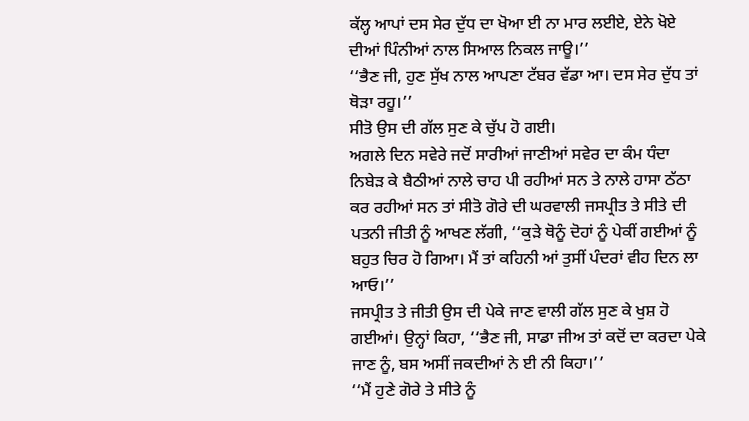ਕੱਲ੍ਹ ਆਪਾਂ ਦਸ ਸੇਰ ਦੁੱਧ ਦਾ ਖੋਆ ਈ ਨਾ ਮਾਰ ਲਈਏ, ਏਨੇ ਖੋਏ ਦੀਆਂ ਪਿੰਨੀਆਂ ਨਾਲ ਸਿਆਲ ਨਿਕਲ ਜਾਊ।’’
‘‘ਭੈਣ ਜੀ, ਹੁਣ ਸੁੱਖ ਨਾਲ ਆਪਣਾ ਟੱਬਰ ਵੱਡਾ ਆ। ਦਸ ਸੇਰ ਦੁੱਧ ਤਾਂ ਥੋੜਾ ਰਹੂ।’’
ਸੀਤੋ ਉਸ ਦੀ ਗੱਲ ਸੁਣ ਕੇ ਚੁੱਪ ਹੋ ਗਈ।
ਅਗਲੇ ਦਿਨ ਸਵੇਰੇ ਜਦੋਂ ਸਾਰੀਆਂ ਜਾਣੀਆਂ ਸਵੇਰ ਦਾ ਕੰਮ ਧੰਦਾ ਨਿਬੇੜ ਕੇ ਬੈਠੀਆਂ ਨਾਲੇ ਚਾਹ ਪੀ ਰਹੀਆਂ ਸਨ ਤੇ ਨਾਲੇ ਹਾਸਾ ਠੱਠਾ ਕਰ ਰਹੀਆਂ ਸਨ ਤਾਂ ਸੀਤੋ ਗੋਰੇ ਦੀ ਘਰਵਾਲੀ ਜਸਪ੍ਰੀਤ ਤੇ ਸੀਤੇ ਦੀ ਪਤਨੀ ਜੀਤੀ ਨੂੰ ਆਖਣ ਲੱਗੀ, ‘‘ਕੁੜੇ ਥੋਨੂੰ ਦੋਹਾਂ ਨੂੰ ਪੇਕੀਂ ਗਈਆਂ ਨੂੰ ਬਹੁਤ ਚਿਰ ਹੋ ਗਿਆ। ਮੈਂ ਤਾਂ ਕਹਿਨੀ ਆਂ ਤੁਸੀਂ ਪੰਦਰਾਂ ਵੀਹ ਦਿਨ ਲਾ ਆਓ।’’
ਜਸਪ੍ਰੀਤ ਤੇ ਜੀਤੀ ਉਸ ਦੀ ਪੇਕੇ ਜਾਣ ਵਾਲੀ ਗੱਲ ਸੁਣ ਕੇ ਖੁਸ਼ ਹੋ ਗਈਆਂ। ਉਨ੍ਹਾਂ ਕਿਹਾ, ‘‘ਭੈਣ ਜੀ, ਸਾਡਾ ਜੀਅ ਤਾਂ ਕਦੋਂ ਦਾ ਕਰਦਾ ਪੇਕੇ ਜਾਣ ਨੂੰ, ਬਸ ਅਸੀਂ ਜਕਦੀਆਂ ਨੇ ਈ ਨੀ ਕਿਹਾ।’’
‘‘ਮੈਂ ਹੁਣੇ ਗੋਰੇ ਤੇ ਸੀਤੇ ਨੂੰ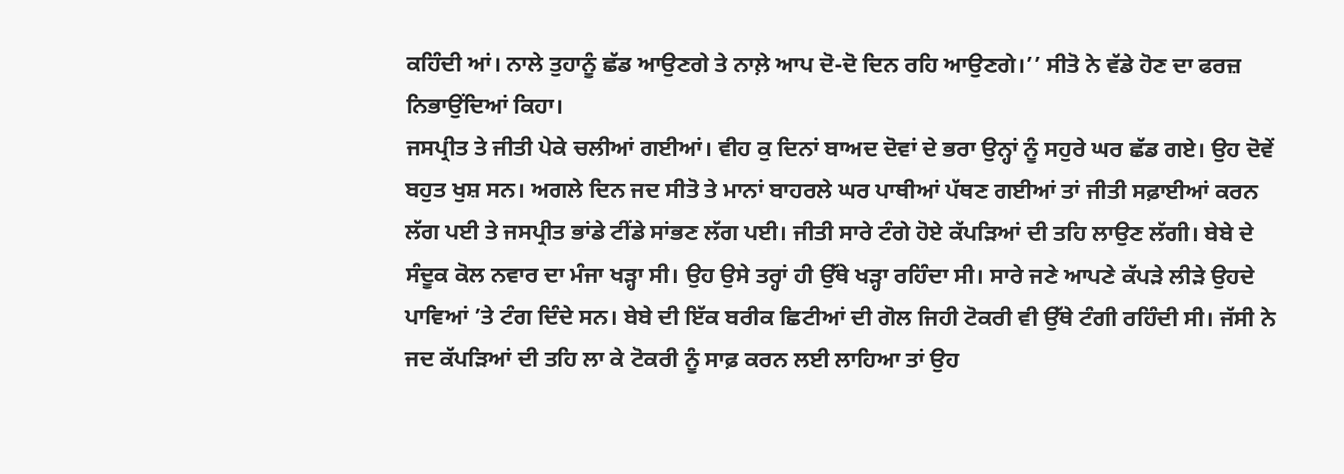ਕਹਿੰਦੀ ਆਂ। ਨਾਲੇ ਤੁਹਾਨੂੰ ਛੱਡ ਆਉਣਗੇ ਤੇ ਨਾਲ਼ੇ ਆਪ ਦੋ-ਦੋ ਦਿਨ ਰਹਿ ਆਉਣਗੇ।’’ ਸੀਤੋ ਨੇ ਵੱਡੇ ਹੋਣ ਦਾ ਫਰਜ਼ ਨਿਭਾਉਂਦਿਆਂ ਕਿਹਾ।
ਜਸਪ੍ਰੀਤ ਤੇ ਜੀਤੀ ਪੇਕੇ ਚਲੀਆਂ ਗਈਆਂ। ਵੀਹ ਕੁ ਦਿਨਾਂ ਬਾਅਦ ਦੋਵਾਂ ਦੇ ਭਰਾ ਉਨ੍ਹਾਂ ਨੂੰ ਸਹੁਰੇ ਘਰ ਛੱਡ ਗਏ। ਉਹ ਦੋਵੇਂ ਬਹੁਤ ਖੁਸ਼ ਸਨ। ਅਗਲੇ ਦਿਨ ਜਦ ਸੀਤੋ ਤੇ ਮਾਨਾਂ ਬਾਹਰਲੇ ਘਰ ਪਾਥੀਆਂ ਪੱਥਣ ਗਈਆਂ ਤਾਂ ਜੀਤੀ ਸਫ਼ਾਈਆਂ ਕਰਨ ਲੱਗ ਪਈ ਤੇ ਜਸਪ੍ਰੀਤ ਭਾਂਡੇ ਟੀਂਡੇ ਸਾਂਭਣ ਲੱਗ ਪਈ। ਜੀਤੀ ਸਾਰੇ ਟੰਗੇ ਹੋਏ ਕੱਪੜਿਆਂ ਦੀ ਤਹਿ ਲਾਉਣ ਲੱਗੀ। ਬੇਬੇ ਦੇ ਸੰਦੂਕ ਕੋਲ ਨਵਾਰ ਦਾ ਮੰਜਾ ਖੜ੍ਹਾ ਸੀ। ਉਹ ਉਸੇ ਤਰ੍ਹਾਂ ਹੀ ਉੱਥੇ ਖੜ੍ਹਾ ਰਹਿੰਦਾ ਸੀ। ਸਾਰੇ ਜਣੇ ਆਪਣੇ ਕੱਪੜੇ ਲੀੜੇ ਉਹਦੇ ਪਾਵਿਆਂ ’ਤੇ ਟੰਗ ਦਿੰਦੇ ਸਨ। ਬੇਬੇ ਦੀ ਇੱਕ ਬਰੀਕ ਛਿਟੀਆਂ ਦੀ ਗੋਲ ਜਿਹੀ ਟੋਕਰੀ ਵੀ ਉੱਥੇ ਟੰਗੀ ਰਹਿੰਦੀ ਸੀ। ਜੱਸੀ ਨੇ ਜਦ ਕੱਪੜਿਆਂ ਦੀ ਤਹਿ ਲਾ ਕੇ ਟੋਕਰੀ ਨੂੰ ਸਾਫ਼ ਕਰਨ ਲਈ ਲਾਹਿਆ ਤਾਂ ਉਹ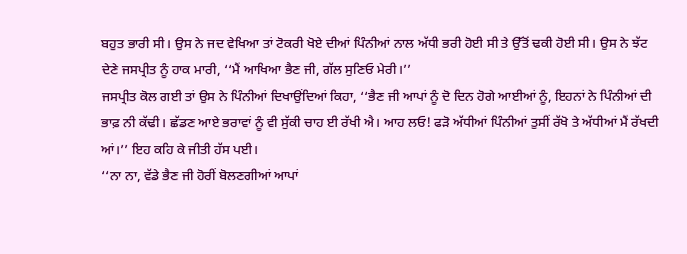ਬਹੁਤ ਭਾਰੀ ਸੀ। ਉਸ ਨੇ ਜਦ ਵੇਖਿਆ ਤਾਂ ਟੋਕਰੀ ਖੋਏ ਦੀਆਂ ਪਿੰਨੀਆਂ ਨਾਲ ਅੱਧੀ ਭਰੀ ਹੋਈ ਸੀ ਤੇ ਉੱਤੋਂ ਢਕੀ ਹੋਈ ਸੀ। ਉਸ ਨੇ ਝੱਟ ਦੇਣੇ ਜਸਪ੍ਰੀਤ ਨੂੰ ਹਾਕ ਮਾਰੀ, ‘‘ਮੈਂ ਆਖਿਆ ਭੈਣ ਜੀ, ਗੱਲ ਸੁਣਿਓ ਮੇਰੀ।’’
ਜਸਪ੍ਰੀਤ ਕੋਲ ਗਈ ਤਾਂ ਉਸ ਨੇ ਪਿੰਨੀਆਂ ਦਿਖਾਉਂਦਿਆਂ ਕਿਹਾ, ‘‘ਭੈਣ ਜੀ ਆਪਾਂ ਨੂੰ ਦੋ ਦਿਨ ਹੋਗੇ ਆਈਆਂ ਨੂੰ, ਇਹਨਾਂ ਨੇ ਪਿੰਨੀਆਂ ਦੀ ਭਾਫ਼ ਨੀ ਕੱਢੀ। ਛੱਡਣ ਆਏ ਭਰਾਵਾਂ ਨੂੰ ਵੀ ਸੁੱਕੀ ਚਾਹ ਈ ਰੱਖੀ ਐ। ਆਹ ਲਓ! ਫੜੋ ਅੱਧੀਆਂ ਪਿੰਨੀਆਂ ਤੁਸੀਂ ਰੱਖੋ ਤੇ ਅੱਧੀਆਂ ਮੈਂ ਰੱਖਦੀ ਆਂ।’’ ਇਹ ਕਹਿ ਕੇ ਜੀਤੀ ਹੱਸ ਪਈ।
‘‘ਨਾ ਨਾ, ਵੱਡੇ ਭੈਣ ਜੀ ਹੋਰੀਂ ਬੋਲਣਗੀਆਂ ਆਪਾਂ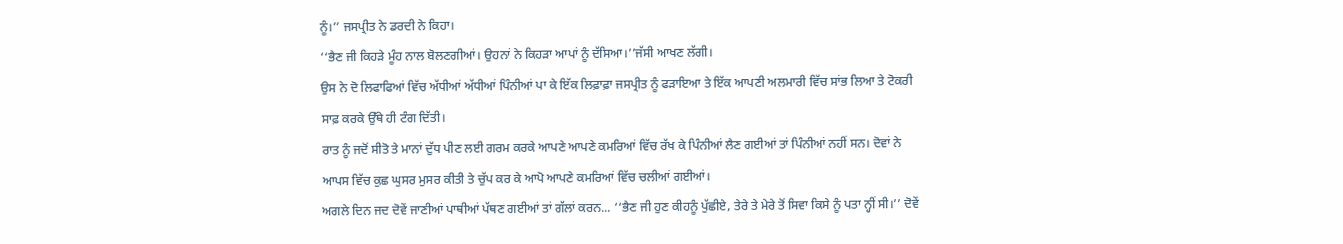ਨੂੰ।’’ ਜਸਪ੍ਰੀਤ ਨੇ ਡਰਦੀ ਨੇ ਕਿਹਾ।
‘‘ਭੈਣ ਜੀ ਕਿਹੜੇ ਮੂੰਹ ਨਾਲ ਬੋਲਣਗੀਆਂ। ਉਹਨਾਂ ਨੇ ਕਿਹੜਾ ਆਪਾਂ ਨੂੰ ਦੱਸਿਆ।’’ਜੱਸੀ ਆਖਣ ਲੱਗੀ।
ਉਸ ਨੇ ਦੋ ਲਿਫਾਫਿਆਂ ਵਿੱਚ ਅੱਧੀਆਂ ਅੱਧੀਆਂ ਪਿੰਨੀਆਂ ਪਾ ਕੇ ਇੱਕ ਲਿਫ਼ਾਫ਼ਾ ਜਸਪ੍ਰੀਤ ਨੂੰ ਫੜਾਇਆ ਤੇ ਇੱਕ ਆਪਣੀ ਅਲਮਾਰੀ ਵਿੱਚ ਸਾਂਭ ਲਿਆ ਤੇ ਟੋਕਰੀ ਸਾਫ਼ ਕਰਕੇ ਉੱਥੇ ਹੀ ਟੰਗ ਦਿੱਤੀ।
ਰਾਤ ਨੂੰ ਜਦੋਂ ਸੀਤੋ ਤੇ ਮਾਨਾਂ ਦੁੱਧ ਪੀਣ ਲਈ ਗਰਮ ਕਰਕੇ ਆਪਣੇ ਆਪਣੇ ਕਮਰਿਆਂ ਵਿੱਚ ਰੱਖ ਕੇ ਪਿੰਨੀਆਂ ਲੈਣ ਗਈਆਂ ਤਾਂ ਪਿੰਨੀਆਂ ਨਹੀਂ ਸਨ। ਦੋਵਾਂ ਨੇ ਆਪਸ ਵਿੱਚ ਕੁਛ ਘੁਸਰ ਮੁਸਰ ਕੀਤੀ ਤੇ ਚੁੱਪ ਕਰ ਕੇ ਆਪੋ ਆਪਣੇ ਕਮਰਿਆਂ ਵਿੱਚ ਚਲੀਆਂ ਗਈਆਂ।
ਅਗਲੇ ਦਿਨ ਜਦ ਦੋਵੇਂ ਜਾਣੀਆਂ ਪਾਥੀਆਂ ਪੱਥਣ ਗਈਆਂ ਤਾਂ ਗੱਲਾਂ ਕਰਨ... ‘‘ਭੈਣ ਜੀ ਹੁਣ ਕੀਹਨੂੰ ਪੁੱਛੀਏ, ਤੇਰੇ ਤੇ ਮੇਰੇ ਤੋਂ ਸਿਵਾ ਕਿਸੇ ਨੂੰ ਪਤਾ ਨ੍ਹੀਂ ਸੀ।’’ ਦੋਵੇਂ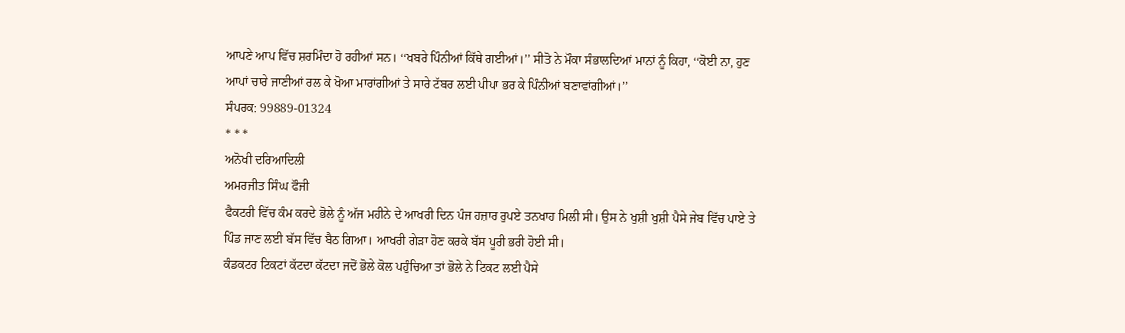ਆਪਣੇ ਆਪ ਵਿੱਚ ਸ਼ਰਮਿੰਦਾ ਹੋ ਰਹੀਆਂ ਸਨ। ‘‘ਖਬਰੇ ਪਿੰਨੀਆਂ ਕਿੱਥੇ ਗਈਆਂ।’’ ਸੀਤੋ ਨੇ ਮੌਕਾ ਸੰਭਾਲਦਿਆਂ ਮਾਨਾਂ ਨੂੰ ਕਿਹਾ, ‘‘ਕੋਈ ਨਾ, ਹੁਣ ਆਪਾਂ ਚਾਰੇ ਜਾਣੀਆਂ ਰਲ ਕੇ ਖੋਆ ਮਾਰਾਂਗੀਆਂ ਤੇ ਸਾਰੇ ਟੱਬਰ ਲਈ ਪੀਪਾ ਭਰ ਕੇ ਪਿੰਨੀਆਂ ਬਣਾਵਾਂਗੀਆਂ।’’
ਸੰਪਰਕ: 99889-01324
* * *
ਅਨੋਖੀ ਦਰਿਆਦਿਲੀ
ਅਮਰਜੀਤ ਸਿੰਘ ਫੌਜੀ
ਫੈਕਟਰੀ ਵਿੱਚ ਕੰਮ ਕਰਦੇ ਭੋਲੇ ਨੂੰ ਅੱਜ ਮਹੀਨੇ ਦੇ ਆਖਰੀ ਦਿਨ ਪੰਜ ਹਜ਼ਾਰ ਰੁਪਏ ਤਨਖਾਹ ਮਿਲੀ ਸੀ। ਉਸ ਨੇ ਖੁਸ਼ੀ ਖੁਸ਼ੀ ਪੈਸੇ ਜੇਬ ਵਿੱਚ ਪਾਏ ਤੇ ਪਿੰਡ ਜਾਣ ਲਈ ਬੱਸ ਵਿੱਚ ਬੈਠ ਗਿਆ। ਆਖਰੀ ਗੇੜਾ ਹੋਣ ਕਰਕੇ ਬੱਸ ਪੂਰੀ ਭਰੀ ਹੋਈ ਸੀ।
ਕੰਡਕਟਰ ਟਿਕਟਾਂ ਕੱਟਦਾ ਕੱਟਦਾ ਜਦੋਂ ਭੋਲੇ ਕੋਲ ਪਹੁੰਚਿਆ ਤਾਂ ਭੋਲੇ ਨੇ ਟਿਕਟ ਲਈ ਪੈਸੇ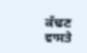ਕੱਢਣ ਵਾਸਤੇ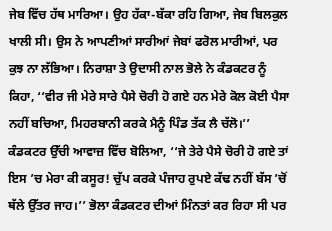ਜੇਬ ਵਿੱਚ ਹੱਥ ਮਾਰਿਆ। ਉਹ ਹੱਕਾ-ਬੱਕਾ ਰਹਿ ਗਿਆ, ਜੇਬ ਬਿਲਕੁਲ ਖਾਲੀ ਸੀ। ਉਸ ਨੇ ਆਪਣੀਆਂ ਸਾਰੀਆਂ ਜੇਬਾਂ ਫਰੋਲ ਮਾਰੀਆਂ, ਪਰ ਕੁਝ ਨਾ ਲੱਭਿਆ। ਨਿਰਾਸ਼ਾ ਤੇ ਉਦਾਸੀ ਨਾਲ ਭੋਲੇ ਨੇ ਕੰਡਕਟਰ ਨੂੰ ਕਿਹਾ, ‘‘ਵੀਰ ਜੀ ਮੇਰੇ ਸਾਰੇ ਪੈਸੇ ਚੋਰੀ ਹੋ ਗਏ ਹਨ ਮੇਰੇ ਕੋਲ ਕੋਈ ਪੈਸਾ ਨਹੀਂ ਬਚਿਆ, ਮਿਹਰਬਾਨੀ ਕਰਕੇ ਮੈਨੂੰ ਪਿੰਡ ਤੱਕ ਲੈ ਚੱਲੋ।’’
ਕੰਡਕਟਰ ਉੱਚੀ ਆਵਾਜ਼ ਵਿੱਚ ਬੋਲਿਆ, ‘‘ਜੇ ਤੇਰੇ ਪੈਸੇ ਚੋਰੀ ਹੋ ਗਏ ਤਾਂ ਇਸ ’ਚ ਮੇਰਾ ਕੀ ਕਸੂਰ! ਚੁੱਪ ਕਰਕੇ ਪੰਜਾਹ ਰੁਪਏ ਕੱਢ ਨਹੀਂ ਬੱਸ ’ਚੋਂ ਥੱਲੇ ਉੱਤਰ ਜਾਹ।’’ ਭੋਲਾ ਕੰਡਕਟਰ ਦੀਆਂ ਮਿੰਨਤਾਂ ਕਰ ਰਿਹਾ ਸੀ ਪਰ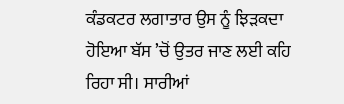ਕੰਡਕਟਰ ਲਗਾਤਾਰ ਉਸ ਨੂੰ ਝਿੜਕਦਾ ਹੋਇਆ ਬੱਸ ’ਚੋਂ ਉਤਰ ਜਾਣ ਲਈ ਕਹਿ ਰਿਹਾ ਸੀ। ਸਾਰੀਆਂ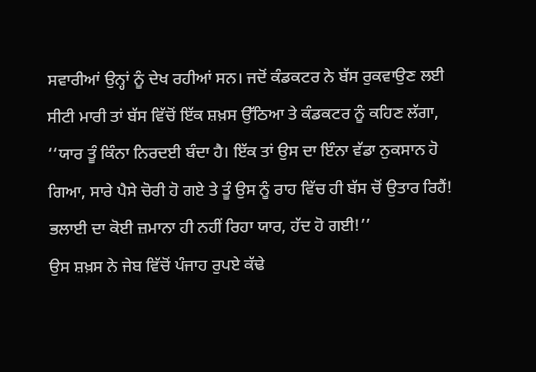ਸਵਾਰੀਆਂ ਉਨ੍ਹਾਂ ਨੂੰ ਦੇਖ ਰਹੀਆਂ ਸਨ। ਜਦੋਂ ਕੰਡਕਟਰ ਨੇ ਬੱਸ ਰੁਕਵਾਉਣ ਲਈ ਸੀਟੀ ਮਾਰੀ ਤਾਂ ਬੱਸ ਵਿੱਚੋਂ ਇੱਕ ਸ਼ਖ਼ਸ ਉੱਠਿਆ ਤੇ ਕੰਡਕਟਰ ਨੂੰ ਕਹਿਣ ਲੱਗਾ, ‘‘ਯਾਰ ਤੂੰ ਕਿੰਨਾ ਨਿਰਦਈ ਬੰਦਾ ਹੈ। ਇੱਕ ਤਾਂ ਉਸ ਦਾ ਇੰਨਾ ਵੱਡਾ ਨੁਕਸਾਨ ਹੋ ਗਿਆ, ਸਾਰੇ ਪੈਸੇ ਚੋਰੀ ਹੋ ਗਏ ਤੇ ਤੂੰ ਉਸ ਨੂੰ ਰਾਹ ਵਿੱਚ ਹੀ ਬੱਸ ਚੋਂ ਉਤਾਰ ਰਿਹੈਂ! ਭਲਾਈ ਦਾ ਕੋਈ ਜ਼ਮਾਨਾ ਹੀ ਨਹੀਂ ਰਿਹਾ ਯਾਰ, ਹੱਦ ਹੋ ਗਈ!’’
ਉਸ ਸ਼ਖ਼ਸ ਨੇ ਜੇਬ ਵਿੱਚੋਂ ਪੰਜਾਹ ਰੁਪਏ ਕੱਢੇ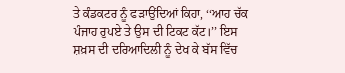ਤੇ ਕੰਡਕਟਰ ਨੂੰ ਫੜਾਉਂਦਿਆਂ ਕਿਹਾ, ‘‘ਆਹ ਚੱਕ ਪੰਜਾਹ ਰੁਪਏ ਤੇ ਉਸ ਦੀ ਟਿਕਟ ਕੱਟ।’’ ਇਸ ਸ਼ਖ਼ਸ ਦੀ ਦਰਿਆਦਿਲੀ ਨੂੰ ਦੇਖ ਕੇ ਬੱਸ ਵਿੱਚ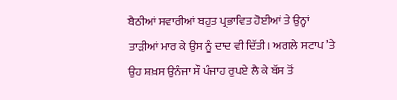ਬੈਠੀਆਂ ਸਵਾਰੀਆਂ ਬਹੁਤ ਪ੍ਰਭਾਵਿਤ ਹੋਈਆਂ ਤੇ ਉਨ੍ਹਾਂ ਤਾੜੀਆਂ ਮਾਰ ਕੇ ਉਸ ਨੂੰ ਦਾਦ ਵੀ ਦਿੱਤੀ। ਅਗਲੇ ਸਟਾਪ ’ਤੇ ਉਹ ਸ਼ਖ਼ਸ ਉਨੰਜਾ ਸੌ ਪੰਜਾਹ ਰੁਪਏ ਲੈ ਕੇ ਬੱਸ ਤੋਂ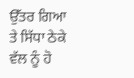ਉੱਤਰ ਗਿਆ ਤੇ ਸਿੱਧਾ ਠੇਕੇ ਵੱਲ ਨੂੰ ਹੋ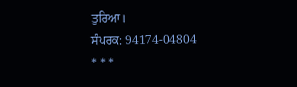ਤੁਰਿਆ।
ਸੰਪਰਕ: 94174-04804
* * *